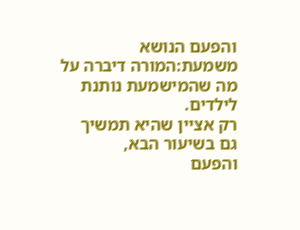והפעם הנושא משמעת:המורה דיברה על מה שהמישמעת נותנת לילדים.
רק אציין שהיא תמשיך גם בשיעור הבא,
והפעם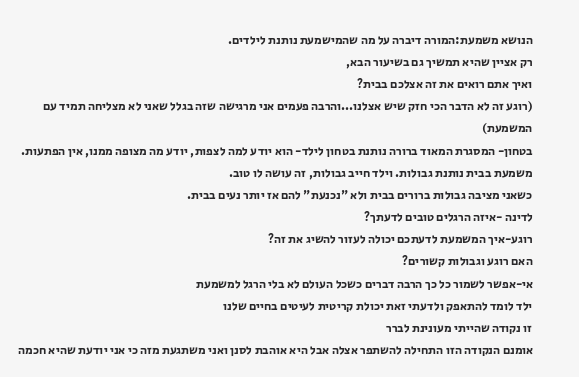הנושא משמעת:המורה דיברה על מה שהמישמעת נותנת לילדים.
רק אציין שהיא תמשיך גם בשיעור הבא,
ואיך אתם רואים את זה אצלכם בבית?
(רוגע זה לא הדבר הכי חזק שיש אצלנו...והרבה פעמים אני מרגישה שזה בגלל שאני לא מצליחה תמיד עם המשמעת)
בטחון- המסגרת המאוד ברורה נותנת בטחון לילד- הוא יודע למה לצפות, יודע מה מצופה ממנו, אין הפתעות.
משמעת בבית נותנת גבולות. וילד חייב גבולות, זה עושה לו טוב.
כשאני מציבה גבולות ברורים בבית ולא "נכנעת" להם אז יותר נעים בבית.
לדינה -איזה הרגלים טובים לדעתך?
רוגע-איך המשמעת לדעתכם יכולה לעזור להשיג את זה?
האם רוגע וגבולות קשורים?
אי-אפשר לשמור כל כך הרבה דברים כשכל העולם לא בלי הרגל למשמעת
ילד לומד להתאפק ולדעתי זאת יכולת קריטית לעיטים בחיים שלנו
זו נקודה שהייתי מעונינת לברר
אומנם הנקודה הזו התחילה להשתפר אצלה אבל היא אוהבת לסנן ואני משתגעת מזה כי אני יודעת שהיא חכמה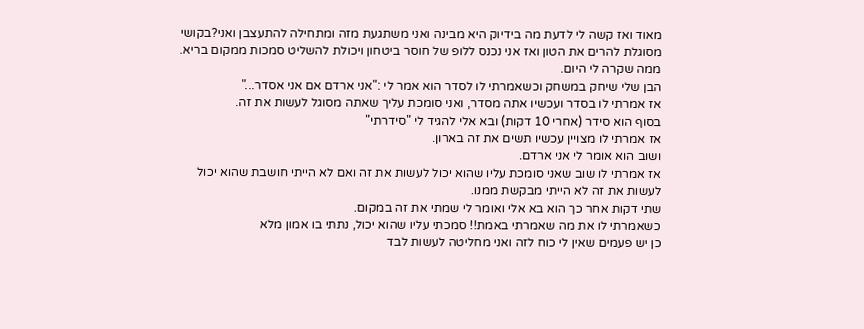מאוד ואז קשה לי לדעת מה בידיוק היא מבינה ואני משתגעת מזה ומתחילה להתעצבן ואני?בקושי מסוגלת להרים את הטון ואז אני נכנס ללופ של חוסר ביטחון ויכולת להשליט סמכות ממקום בריא.
ממה שקרה לי היום.
הבן שלי שיחק במשחק וכשאמרתי לו לסדר הוא אמר לי :"אני ארדם אם אני אסדר..."
אז אמרתי לו בסדר ועכשיו אתה מסדר, ואני סומכת עליך שאתה מסוגל לעשות את זה.
בסוף הוא סידר (אחרי 10 דקות) ובא אלי להגיד לי "סידרתי"
אז אמרתי לו מצויין עכשיו תשים את זה בארון.
ושוב הוא אומר לי אני ארדם.
אז אמרתי לו שוב שאני סומכת עליו שהוא יכול לעשות את זה ואם לא הייתי חושבת שהוא יכול לעשות את זה לא הייתי מבקשת ממנו.
שתי דקות אחר כך הוא בא אלי ואומר לי שמתי את זה במקום.
כשאמרתי לו את מה שאמרתי באמת!! סמכתי עליו שהוא יכול, נתתי בו אמון מלא
כן יש פעמים שאין לי כוח לזה ואני מחליטה לעשות לבד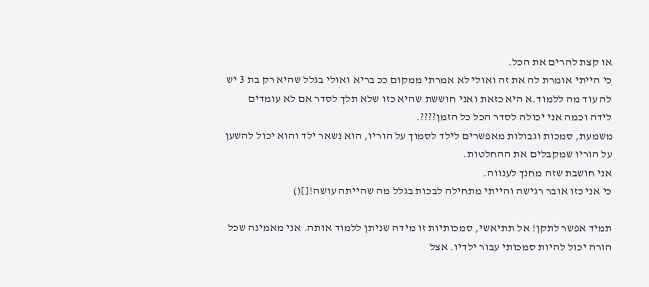או קצת להרים את הכל.
כי הייתי אומרת לה את זה ואולי לא אמרתי ממקום ככ בריא ואולי בגלל שהיא רק בת 3 יש לה עוד מה ללמוד.א היא כזאת ואני חוששת שהיא כזו שלא תלך לסדר אם לא עומדים לידה וכמה אני יכולה לסדר הכל כל הזמן????.
משמעת, סמכות וגבולות מאפשרים לילד לסמוך על הוריו, הוא נשאר ילד והוא יכול להשען על הוריו שמקבלים את ההחלטות.
אני חושבת שזה מחנך לענווה.
כי אני כזו אובר רגישה והייתי מתחילה לבכות בגלל מה שהייתה עושה![]()

תמיד אפשר לתקן! אל תתיאשי, סמכותיות זו מידה שניתן ללמוד אותה. אני מאמינה שכל הורה יכול להיות סמכותי עבור ילדיו. אצל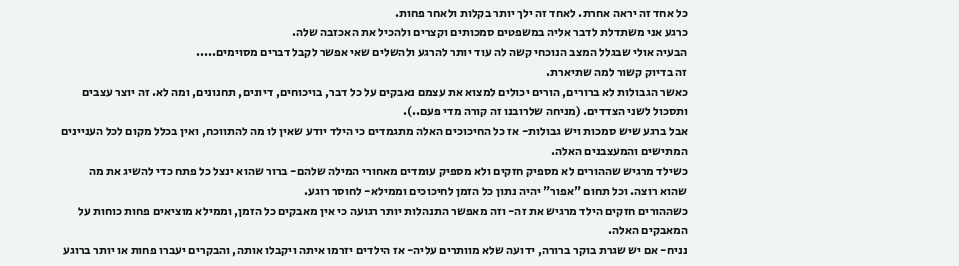כל אחד זה יראה אחרת. לאחד זה ילך יותר בקלות ולאחר פחות.
כרגע אני משתדלת לדבר אליה במשפטים סמכותים וקצרים ולהכיל את האכזבה שלה.
הבעיה אולי שבגלל המצב הנוכחי קשה לה עוד יותר להרגע ולהשלים שאי אפשר לקבל דברים מסוימים.....
זה בדיוק קשור למה שתיארת.
כאשר הגבולות לא ברורים, הורים יכולים למצוא את עצמם נאבקים על כל דבר, בויכוחים, דיונים, תחנונים, ומה לא. זה יוצר עצבים ותסכול לשני הצדדים. (מניחה שלרובנו זה קורה מדי פעם..).
אבל ברגע שיש סמכות ויש גבולות- אז כל החיכוכים האלה מתגמדים כי הילד יודע שאין לו מה להתווכח, ואין בכלל מקום לכל העניינים המתישים והמעצבנים האלה.
כשילד מרגיש שההורים לא מספיק חזקים ולא מספיק עומדים מאחורי המילה שלהם- ברור שהוא ינצל כל פתח כדי להשיג את מה שהוא רוצה. וכל תחום "אפור" יהיה נתון כל הזמן לחיכוכים וממילא- לחוסר רוגע.
כשההורים חזקים הילד מרגיש את זה- וזה מאפשר התנהלות יותר רגועה כי אין מאבקים כל הזמן, וממילא מוציאים פחות כוחות על המאבקים האלה.
נניח- אם יש שגרת בוקר ברורה, ידועה שלא מוותרים עליה- אז הילדים יזרמו איתה ויקבלו אותה, והבקרים יעברו פחות או יותר ברוגע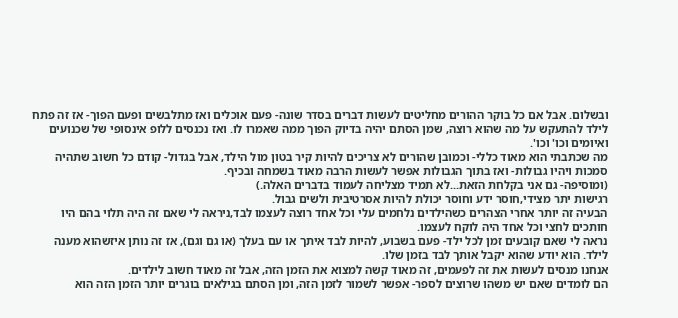ובשלום. אבל אם כל בוקר ההורים מחליטים לעשות דברים בסדר שונה- פעם אוכלים ואז מתלבשים ופעם הפוך- אז זה פתח לילד להתעקש על מה שהוא רוצה, שמן הסתם יהיה בדיוק הפוך ממה שאמרו לו. ואז נכנסים ללופ אינסופי של שכנועים ואיומים וכו' וכו'.
מה שכתבתי הוא מאוד כללי- וכמובן שהורים לא צריכים להיות קיר בטון מול הילד, אבל בגדול- קודם כל חשוב שתהיה סמכות ויהיו גבולות- ואז בתוך הגבולות אפשר לעשות הרבה מאוד בשמחה ובכיף.
(ומוסיפה- גם אני בקלחת הזאת...לא תמיד מצליחה לעמוד בדברים האלה.)
רגישות יתר מצידי,חוסר ידע וחוסר יכולת להיות אסרטיבית ולשים גבול.
הבעיה זה יותר אחרי הצהרים כשהילדים נלחמים עלי וכל אחד רוצה לעצמו לבד,ניראה לי שאם זה היה תלוי בהם היו חותכים לחצי וכל אחד היה לוקח לעצמו.
נראה לי שאם קובעים זמן לכל ילד- פעם בשבוע, להיות לבד איתך או עם בעלך (או גם וגם), אז זה נותן איזשהוא מענה לילד. הוא יודע שהוא יקבל אותך לבד בזמן שלו.
אנחנו מנסים לעשות את זה לפעמים, זה מאוד קשה למצוא את הזמן הזה, אבל זה מאוד חשוב לילדים.
הם לומדים שאם יש משהו שרוצים לספר- אפשר לשמור לזמן הזה, ומן הסתם בגילאים בוגרים יותר הזמן הזה הוא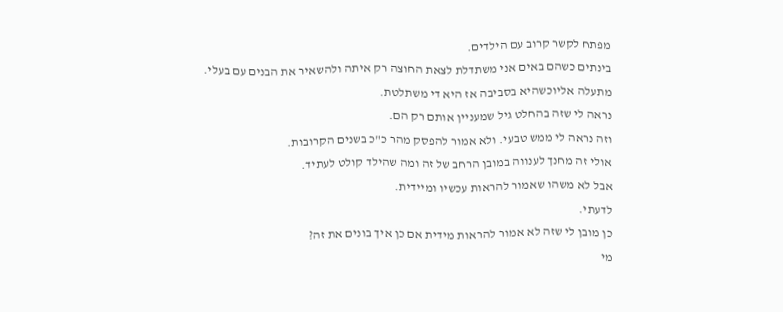מפתח לקשר קרוב עם הילדים.
בינתים כשהם באים אני משתדלת לצאת החוצה רק איתה ולהשאיר את הבנים עם בעלי.
מתעלה אליוכשהיא בסביבה אז היא די משתלטת.
נראה לי שזה בהחלט גיל שמעניין אותם רק הם.
וזה נראה לי ממש טבעי. ולא אמור להפסק מהר כ"כ בשנים הקרובות.
אולי זה מחנך לענווה במובן הרחב של זה ומה שהילד קולט לעתיד.
אבל לא משהו שאמור להראות עכשיו ומיידית.
לדעתי.
כן מובן לי שזה לא אמור להראות מידית אם כן איך בונים את זה?
מי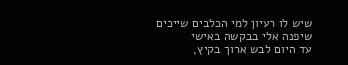שיש לו רעיון למי הכלבים שייכים שיפנה אלי בבקשה באישי
עד היום לבש ארוך בקיץ,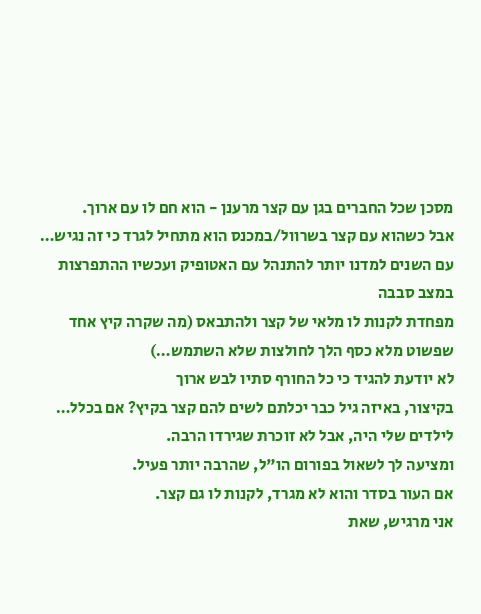מסכן שכל החברים בגן עם קצר מרענן - הוא חם לו עם ארוך.
אבל כשהוא עם קצר בשרוול/במכנס הוא מתחיל לגרד כי זה נגיש…
עם השנים למדנו יותר להתנהל עם האטופיק ועכשיו ההתפרצות במצב סבבה
מפחדת לקנות לו מלאי של קצר ולהתבאס (מה שקרה קיץ אחד שפשוט מלא כסף הלך לחולצות שלא השתמש…)
לא יודעת להגיד כי כל החורף סתיו לבש ארוך
בקיצור, באיזה גיל כבר יכלתם לשים להם קצר בקיץ? אם בכלל…
לילדים שלי היה, אבל לא זוכרת שגירדו הרבה.
ומציעה לך לשאול בפורום הו"ל, שהרבה יותר פעיל.
אם העור בסדר והוא לא מגרד, לקנות לו גם קצר.
אני מרגיש, שאת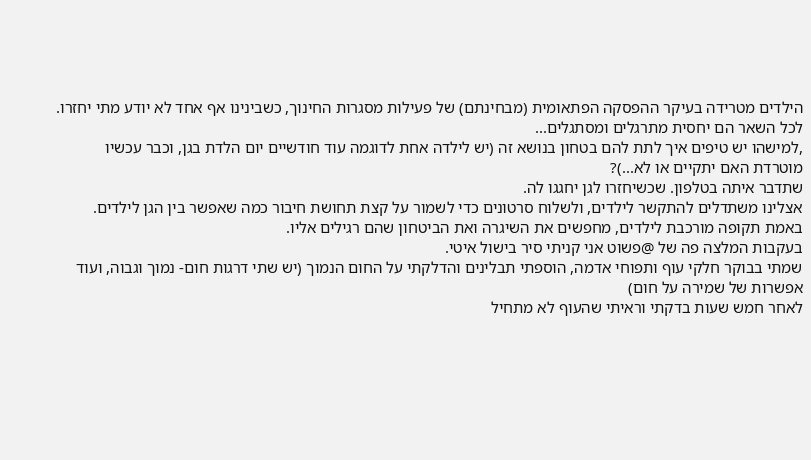הילדים מטרידה בעיקר ההפסקה הפתאומית (מבחינתם) של פעילות מסגרות החינוך, כשבינינו אף אחד לא יודע מתי יחזרו.
לכל השאר הם יחסית מתרגלים ומסתגלים...
,למישהו יש טיפים איך לתת להם בטחון בנושא זה (יש לילדה אחת לדוגמה עוד חודשיים יום הלדת בגן, וכבר עכשיו מוטרדת האם יתקיים או לא...)?
שתדבר איתה בטלפון. שכשיחזרו לגן יחגגו לה.
אצלינו משתדלים להתקשר לילדים, ולשלוח סרטונים כדי לשמור על קצת תחושת חיבור כמה שאפשר בין הגן לילדים.
באמת תקופה מורכבת לילדים, מחפשים את השיגרה ואת הביטחון שהם רגילים אליו.
בעקבות המלצה פה של @פשוט אני קניתי סיר בישול איטי.
שמתי בבוקר חלקי עוף ותפוחי אדמה, הוספתי תבלינים והדלקתי על החום הנמוך (יש שתי דרגות חום- נמוך וגבוה, ועוד אפשרות של שמירה על חום)
לאחר חמש שעות בדקתי וראיתי שהעוף לא מתחיל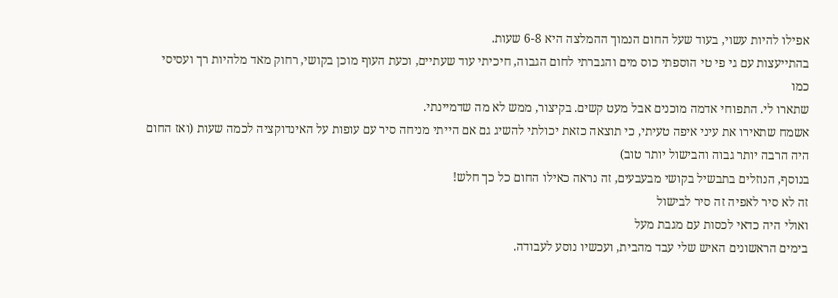אפילו להיות עשוי, בעוד שעל החום הנמוך ההמלצה היא 6-8 שעות.
בהתייעצות עם גי פי טי הוספתי כוס מים והגברתי לחום הגבוה, חיכיתי עוד שעתיים, וכעת העוף מוכן בקושי, רחוק מאד מלהיות רך ועסיסי כמו
שתארו לי. התפוחי אדמה מוכנים אבל מעט קשים. בקיצור, ממש לא מה שדמיינתי.
אשמח שתאירו את עיני איפה טעיתי, כי תוצאה כזאת יכולתי להשיג גם אם הייתי מניחה סיר עם עופות על האינדוקציה לכמה שעות (ואז החום היה הרבה יותר גבוה והבישול יותר טוב)
בנוסף, הנוזלים בתבשיל בקושי מבעבעים, זה נראה כאילו החום כל כך חלש!
זה לא סיר לאפיה זה סיר לבישול
ואולי היה כדאי לכסות עם מגבת מעל
בימים הראשונים האיש שלי עבד מהבית, ועכשיו נוסע לעבודה.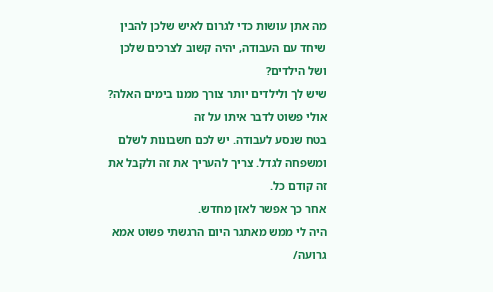מה אתן עושות כדי לגרום לאיש שלכן להבין שיחד עם העבודה, יהיה קשוב לצרכים שלכן ושל הילדים?
שיש לך ולילדים יותר צורך ממנו בימים האלה?
אולי פשוט לדבר איתו על זה
בטח שנסע לעבודה. יש לכם חשבונות לשלם ומשפחה לגדל. צריך להעריך את זה ולקבל את זה קודם כל.
אחר כך אפשר לאזן מחדש.
היה לי ממש מאתגר היום הרגשתי פשוט אמא גרועה/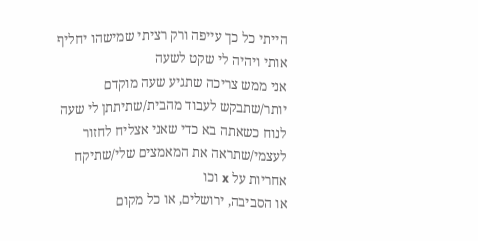הייתי כל כך עייפה ורק רציתי שמישהו יחליף אותי ויהיה לי שקט לשעה
אני ממש צריכה שתגיע שעה מוקדם יותר/שתבקש לעבוד מהבית/שתיתתן לי שעה לנוח כשאתה בא כדי שאני אצליח לחזור לעצמי/שתראה את המאמצים שלי/שתיקח אחריות על x וכו
או הסביבה, ירושלים, או כל מקום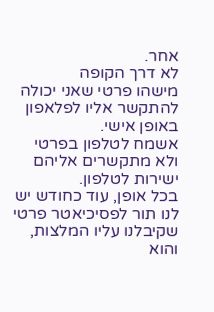אחר.
לא דרך הקופה
מישהו פרטי שאני יכולה להתקשר אליו לפלאפון באופן אישי.
אשמח לטלפון בפרטי
ולא מתקשרים אליהם ישירות לטלפון.
בכל אופן, עוד כחודש יש לנו תור לפסיכיאטר פרטי שקיבלנו עליו המלצות, והוא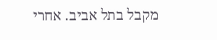מקבל בתל אביב. אחרי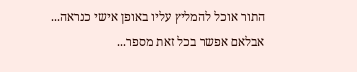התור אוכל להמליץ עליו באופן אישי כנראה...
אבלאם אפשר בכל זאת מספר...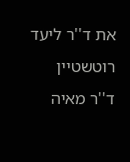את ד''ר ליעד רוטשטיין
ד''ר מאיה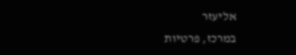אליעזר
במרכז, פרטיות